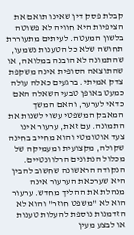קבלת פסק דין שאינו תואם את הציפיות היא חוויה לא פשוטה בלשון המעטה. לעיתים מתעוררת תחושה שלא כל הטענות נשמעו, שהתמונה לא הובנה במלואה, או שהתוצאה הסופית אינה משקפת צדק אמיתי. ברגעים כאלה עולה כמעט באופן טבעי השאלה האם כדאי לערער, והאם המשך המאבק המשפטי עשוי לשנות את התמונה. עם זאת, ערעור אינו צעד אוטומטי והוא מחייב בחינה שקולה, מקצועית ומעמיקה של מכלול הנתונים הרלוונטיים.
הנקודה הראשונה שחשוב להבין היא שערכאת הערעור אינה מנהלת את ההליך מחדש. ערעור הוא לא "משפט חוזר" והוא לא הזדמנות נוספת להעלות טענות או לבצע מעין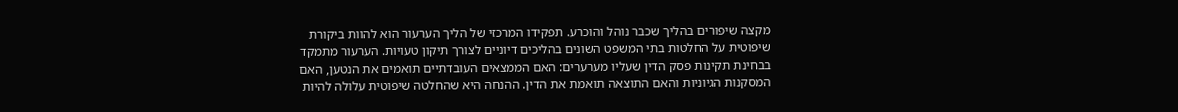מקצה שיפורים בהליך שכבר נוהל והוכרע. תפקידו המרכזי של הליך הערעור הוא להוות ביקורת שיפוטית על החלטות בתי המשפט השונים בהליכים דיוניים לצורך תיקון טעויות. הערעור מתמקד בבחינת תקינות פסק הדין שעליו מערערים: האם הממצאים העובדתיים תואמים את הנטען, האם המסקנות הגיוניות והאם התוצאה תואמת את הדין. ההנחה היא שהחלטה שיפוטית עלולה להיות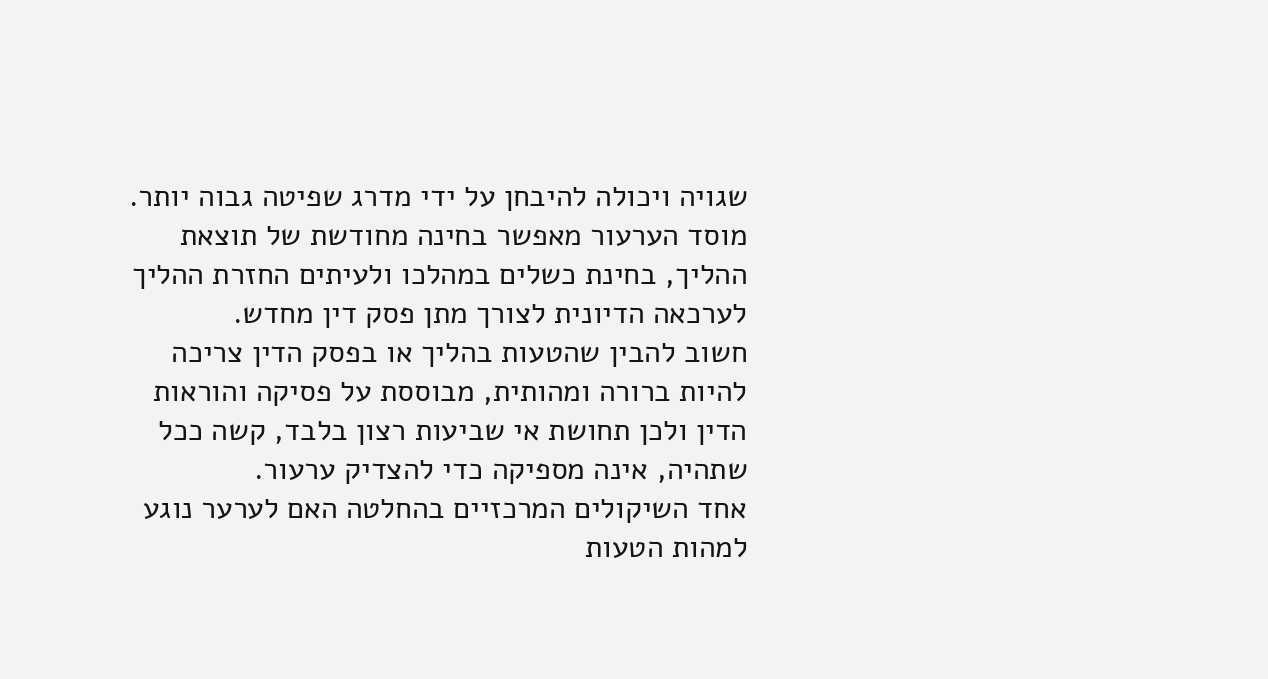שגויה ויכולה להיבחן על ידי מדרג שפיטה גבוה יותר. מוסד הערעור מאפשר בחינה מחודשת של תוצאת ההליך, בחינת כשלים במהלכו ולעיתים החזרת ההליך לערכאה הדיונית לצורך מתן פסק דין מחדש.
חשוב להבין שהטעות בהליך או בפסק הדין צריכה להיות ברורה ומהותית, מבוססת על פסיקה והוראות הדין ולכן תחושת אי שביעות רצון בלבד, קשה ככל שתהיה, אינה מספיקה כדי להצדיק ערעור.
אחד השיקולים המרכזיים בהחלטה האם לערער נוגע למהות הטעות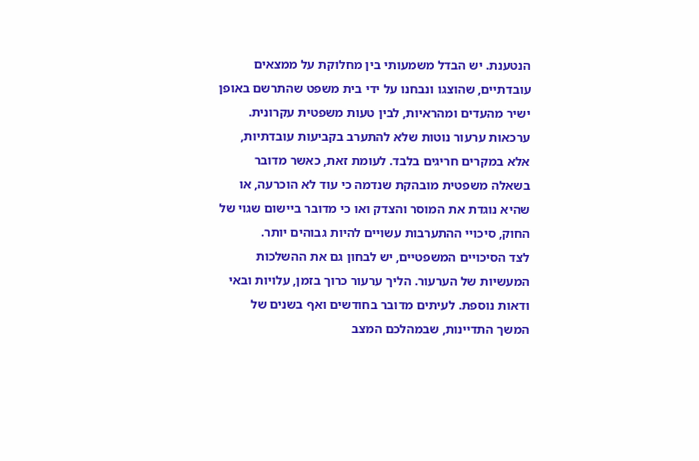הנטענת. יש הבדל משמעותי בין מחלוקת על ממצאים עובדתיים, שהוצגו ונבחנו על ידי בית משפט שהתרשם באופן ישיר מהעדים ומהראיות, לבין טעות משפטית עקרונית. ערכאות ערעור נוטות שלא להתערב בקביעות עובדתיות, אלא במקרים חריגים בלבד. לעומת זאת, כאשר מדובר בשאלה משפטית מובהקת שנדמה כי עוד לא הוכרעה, או שהיא נוגדת את המוסר והצדק ואו כי מדובר ביישום שגוי של החוק, סיכויי ההתערבות עשויים להיות גבוהים יותר.
לצד הסיכויים המשפטיים, יש לבחון גם את ההשלכות המעשיות של הערעור. הליך ערעור כרוך בזמן, עלויות ובאי ודאות נוספת. לעיתים מדובר בחודשים ואף בשנים של המשך התדיינות, שבמהלכם המצב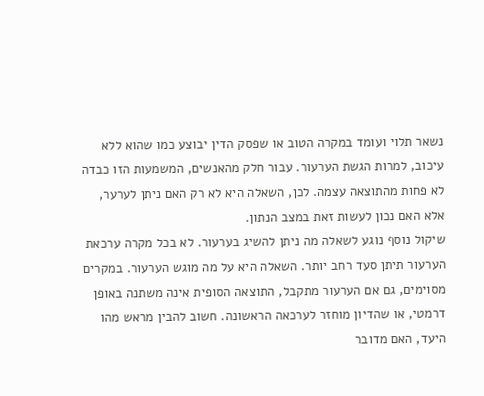נשאר תלוי ועומד במקרה הטוב או שפסק הדין יבוצע כמו שהוא ללא עיכוב, למרות הגשת הערעור. עבור חלק מהאנשים, המשמעות הזו כבדה לא פחות מהתוצאה עצמה. לכן, השאלה היא לא רק האם ניתן לערער, אלא האם נכון לעשות זאת במצב הנתון.
שיקול נוסף נוגע לשאלה מה ניתן להשיג בערעור. לא בכל מקרה ערכאת הערעור תיתן סעד רחב יותר. השאלה היא על מה מוגש הערעור. במקרים מסוימים, גם אם הערעור מתקבל, התוצאה הסופית אינה משתנה באופן דרמטי, או שהדיון מוחזר לערכאה הראשונה. חשוב להבין מראש מהו היעד, האם מדובר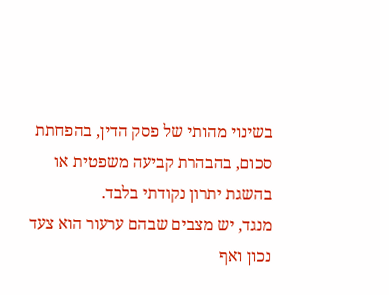בשינוי מהותי של פסק הדין, בהפחתת סכום, בהבהרת קביעה משפטית או בהשגת יתרון נקודתי בלבד.
מנגד, יש מצבים שבהם ערעור הוא צעד נכון ואף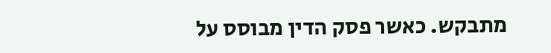מתבקש. כאשר פסק הדין מבוסס על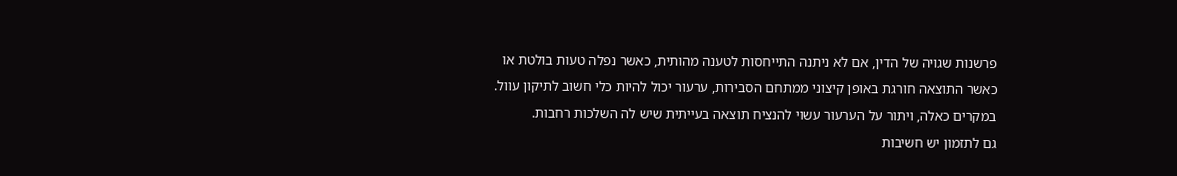פרשנות שגויה של הדין, אם לא ניתנה התייחסות לטענה מהותית, כאשר נפלה טעות בולטת או כאשר התוצאה חורגת באופן קיצוני ממתחם הסבירות, ערעור יכול להיות כלי חשוב לתיקון עוול. במקרים כאלה, ויתור על הערעור עשוי להנציח תוצאה בעייתית שיש לה השלכות רחבות.
גם לתזמון יש חשיבות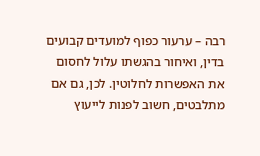רבה – ערעור כפוף למועדים קבועים בדין, ואיחור בהגשתו עלול לחסום את האפשרות לחלוטין. לכן, גם אם מתלבטים, חשוב לפנות לייעוץ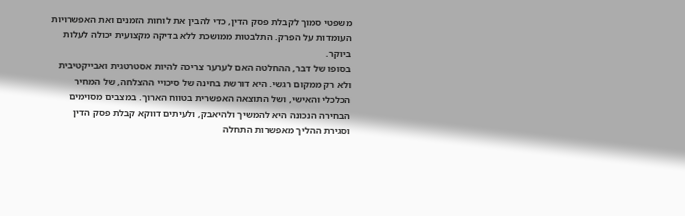משפטי סמוך לקבלת פסק הדין, כדי להבין את לוחות הזמנים ואת האפשרויות העומדות על הפרק. התלבטות ממושכת ללא בדיקה מקצועית יכולה לעלות ביוקר.
בסופו של דבר, ההחלטה האם לערער צריכה להיות אסטרטגית ואבייקטיבית ולא רק ממקום רגשי. היא דורשת בחינה של סיכויי ההצלחה, של המחיר הכלכלי והאישי, ושל התוצאה האפשרית בטווח הארוך. במצבים מסוימים הבחירה הנכונה היא להמשיך ולהיאבק, ולעיתים דווקא קבלת פסק הדין וסגירת ההליך מאפשרות התחלה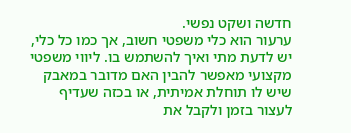חדשה ושקט נפשי.
ערעור הוא כלי משפטי חשוב, אך כמו כל כלי, יש לדעת מתי ואיך להשתמש בו. ליווי משפטי מקצועי מאפשר להבין האם מדובר במאבק שיש לו תוחלת אמיתית, או בכזה שעדיף לעצור בזמן ולקבל את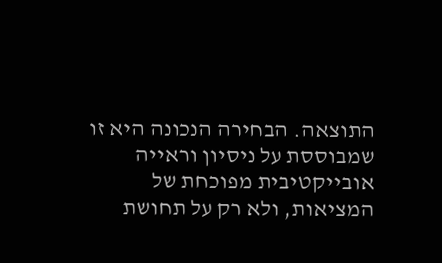התוצאה. הבחירה הנכונה היא זו שמבוססת על ניסיון וראייה אובייקטיבית מפוכחת של המציאות, ולא רק על תחושת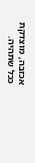אכזבה, מוצדקת ככל שתהיה.